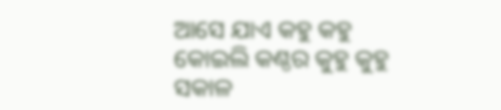ଆସେ ଯାଏ କହୁ କହୁ
କୋଇଲି କଣ୍ଠର କୁହୁ କୁହୁ
ସକାଳ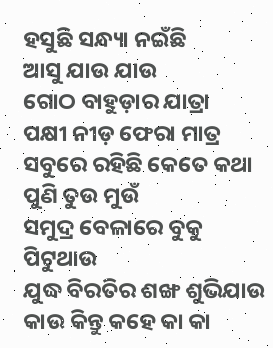ହସୁଛି ସନ୍ଧ୍ୟା ନଇଁଛି
ଆସୁ ଯାଉ ଯାଉ
ଗୋଠ ବାହୁଡ଼ାର ଯାତ୍ରା
ପକ୍ଷୀ ନୀଡ଼ ଫେରା ମାତ୍ର
ସବୁରେ ରହିଛି କେତେ କଥା
ପୁଣି ତୁଉ ମୁଉଁ
ସମୁଦ୍ର ବେଳାରେ ବୁକୁ ପିଟୁଥାଉ
ଯୁଦ୍ଧ ବିରତିର ଶଙ୍ଖ ଶୁଭିଯାଉ
କାଉ କିନ୍ତୁ କହେ କା କା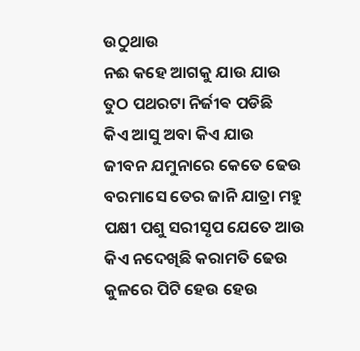ଉଠୁଥାଉ
ନଈ କହେ ଆଗକୁ ଯାଉ ଯାଉ
ତୁଠ ପଥରଟା ନିର୍ଜୀଵ ପଡିଛି
କିଏ ଆସୁ ଅବା କିଏ ଯାଉ
ଜୀବନ ଯମୁନାରେ କେତେ ଢେଉ
ବରମାସେ ତେର ଜାନି ଯାତ୍ରା ମହୁ
ପକ୍ଷୀ ପଶୁ ସରୀସୃପ ଯେତେ ଆଉ
କିଏ ନଦେଖିଛି କରାମତି ଢେଉ
କୁଳରେ ପିଟି ହେଉ ହେଉ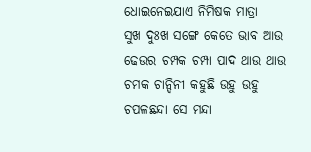ଧୋଇନେଇଯାଏ ନିମିଷକ ମାତ୍ରା
ସୁଖ ଦୁଃଖ ସଙ୍ଗେ କେତେ ଭାବ ଆଉ
ଢେଉର ଚମ୍ପକ ଚମ୍ପା ପାଦ ଥାଉ ଥାଉ
ଚମକ ଚାନ୍ଦିନୀ କହୁଛି ଉହୁ ଉହୁ
ଚପଳଛନ୍ଦା ସେ ମନ୍ଦା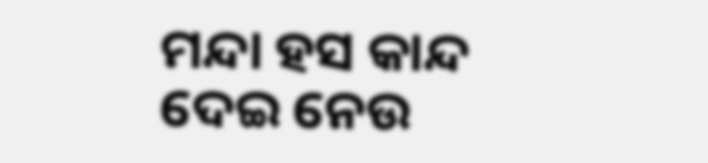ମନ୍ଦା ହସ କାନ୍ଦ
ଦେଇ ନେଉ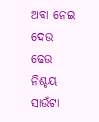ଅବା ନେଇ ଦେଉ
ଢେଉ ନିଶ୍ଚୟ ସାଉଁଟା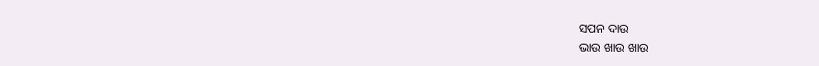ସପନ ଦାଉ
ଭାଉ ଖାଉ ଖାଉ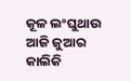କୂଳ ଲଂଘୁଥାଉ
ଆଜି ଜୁଆର କାଲିକି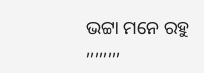ଭଟ୍ଟା ମନେ ରହୁ
,,,,,,,,